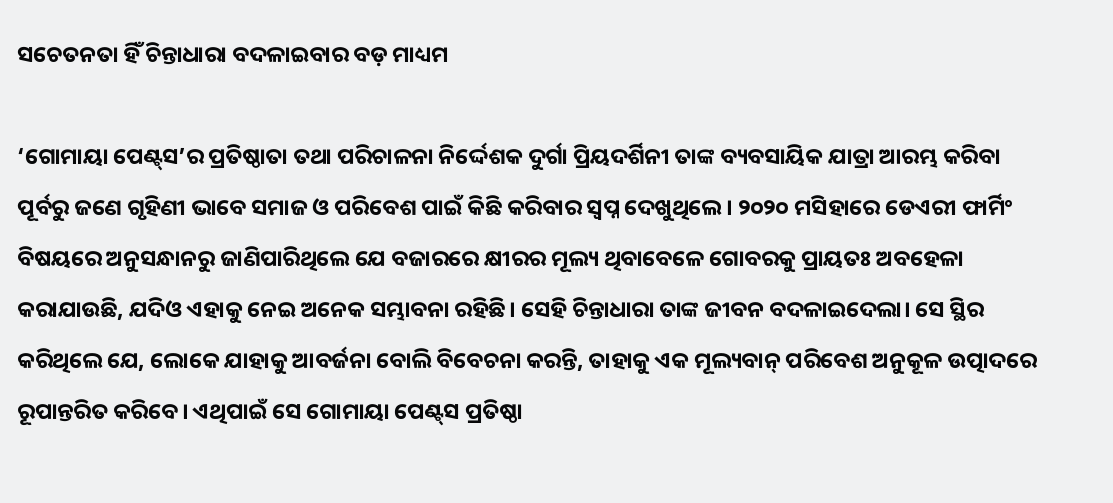ସଚେତନତା ହିଁ ଚିନ୍ତାଧାରା ବଦଳାଇବାର ବଡ଼ ମାଧ୍ୟମ

‘ଗୋମାୟା ପେଣ୍ଟ୍‌ସ’ର ପ୍ରତିଷ୍ଠାତା ତଥା ପରିଚାଳନା ନିର୍ଦ୍ଦେଶକ ଦୁର୍ଗା ପ୍ରିୟଦର୍ଶିନୀ ତାଙ୍କ ବ୍ୟବସାୟିକ ଯାତ୍ରା ଆରମ୍ଭ କରିବା ପୂର୍ବରୁ ଜଣେ ଗୃହିଣୀ ଭାବେ ସମାଜ ଓ ପରିବେଶ ପାଇଁ କିଛି କରିବାର ସ୍ବପ୍ନ ଦେଖୁଥିଲେ। ୨୦୨୦ ମସିହାରେ ଡେଏରୀ ଫାର୍ମିଂ ବିଷୟରେ ଅନୁସନ୍ଧାନରୁ ଜାଣିପାରିଥିଲେ ଯେ ବଜାରରେ କ୍ଷୀରର ମୂଲ୍ୟ ଥିବାବେଳେ ଗୋବରକୁ ପ୍ରାୟତଃ ଅବହେଳା କରାଯାଉଛି, ଯଦିଓ ଏହାକୁ ନେଇ ଅନେକ ସମ୍ଭାବନା ରହିଛି। ସେହି ଚିନ୍ତାଧାରା ତାଙ୍କ ଜୀବନ ବଦଳାଇଦେଲା। ସେ ସ୍ଥିର କରିଥିଲେ ଯେ, ଲୋକେ ଯାହାକୁ ଆବର୍ଜନା ବୋଲି ବିବେଚନା କରନ୍ତି, ତାହାକୁ ଏକ ମୂଲ୍ୟବାନ୍‌ ପରିବେଶ ଅନୁକୂଳ ଉତ୍ପାଦରେ ରୂପାନ୍ତରିତ କରିବେ। ଏଥିପାଇଁ ସେ ଗୋମାୟା ପେଣ୍ଟ୍‌ସ ପ୍ରତିଷ୍ଠା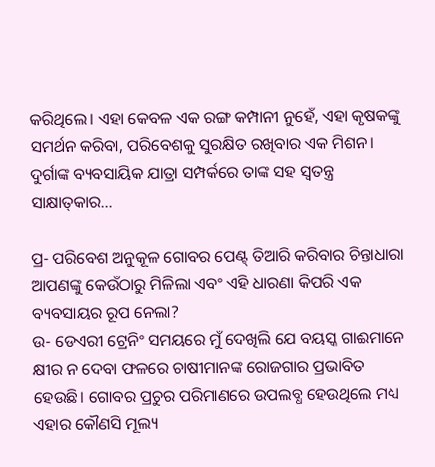କରିଥିଲେ। ଏହା କେବଳ ଏକ ରଙ୍ଗ କମ୍ପାନୀ ନୁହେଁ, ଏହା କୃଷକଙ୍କୁ ସମର୍ଥନ କରିବା, ପରିବେଶକୁ ସୁରକ୍ଷିତ ରଖିବାର ଏକ ମିଶନ। ଦୁର୍ଗାଙ୍କ ବ୍ୟବସାୟିକ ଯାତ୍ରା ସମ୍ପର୍କରେ ତାଙ୍କ ସହ ସ୍ବତନ୍ତ୍ର ସାକ୍ଷାତ୍‌କାର…

ପ୍ର- ପରିବେଶ ଅନୁକୂଳ ଗୋବର ପେଣ୍ଟ୍‌ ତିଆରି କରିବାର ଚିନ୍ତାଧାରା ଆପଣଙ୍କୁ କେଉଁଠାରୁ ମିଳିଲା ଏବଂ ଏହି ଧାରଣା କିପରି ଏକ ବ୍ୟବସାୟର ରୂପ ନେଲା?
ଉ- ଡେଏରୀ ଟ୍ରେନିଂ ସମୟରେ ମୁଁ ଦେଖିଲି ଯେ ବୟସ୍କ ଗାଈମାନେ କ୍ଷୀର ନ ଦେବା ଫଳରେ ଚାଷୀମାନଙ୍କ ରୋଜଗାର ପ୍ରଭାବିତ ହେଉଛି। ଗୋବର ପ୍ରଚୁର ପରିମାଣରେ ଉପଲବ୍ଧ ହେଉଥିଲେ ମଧ୍ୟ ଏହାର କୌଣସି ମୂଲ୍ୟ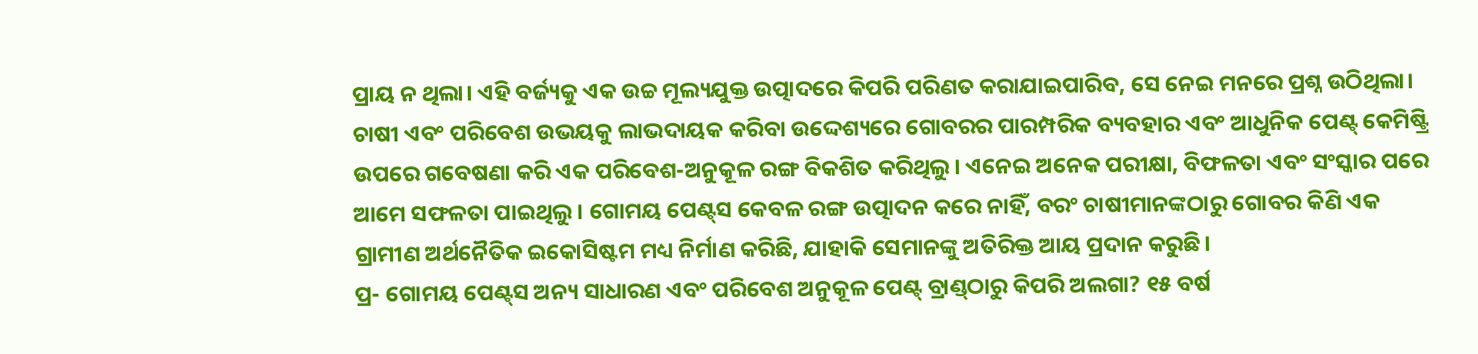ପ୍ରାୟ ନ ଥିଲା। ଏହି ବର୍ଜ୍ୟକୁ ଏକ ଉଚ୍ଚ ମୂଲ୍ୟଯୁକ୍ତ ଉତ୍ପାଦରେ କିପରି ପରିଣତ କରାଯାଇପାରିବ, ସେ ନେଇ ମନରେ ପ୍ରଶ୍ନ ଉଠିଥିଲା। ଚାଷୀ ଏବଂ ପରିବେଶ ଉଭୟକୁ ଲାଭଦାୟକ କରିବା ଉଦ୍ଦେଶ୍ୟରେ ଗୋବରର ପାରମ୍ପରିକ ବ୍ୟବହାର ଏବଂ ଆଧୁନିକ ପେଣ୍ଟ୍‌ କେମିଷ୍ଟ୍ରି ଉପରେ ଗବେଷଣା କରି ଏକ ପରିବେଶ-ଅନୁକୂଳ ରଙ୍ଗ ବିକଶିତ କରିଥିଲୁ। ଏନେଇ ଅନେକ ପରୀକ୍ଷା, ବିଫଳତା ଏବଂ ସଂସ୍କାର ପରେ ଆମେ ସଫଳତା ପାଇଥିଲୁ। ଗୋମୟ ପେଣ୍ଟ୍‌ସ କେବଳ ରଙ୍ଗ ଉତ୍ପାଦନ କରେ ନାହିଁ, ବରଂ ଚାଷୀମାନଙ୍କଠାରୁ ଗୋବର କିଣି ଏକ ଗ୍ରାମୀଣ ଅର୍ଥନୈତିକ ଇକୋସିଷ୍ଟମ ମଧ୍ୟ ନିର୍ମାଣ କରିଛି, ଯାହାକି ସେମାନଙ୍କୁ ଅତିରିକ୍ତ ଆୟ ପ୍ରଦାନ କରୁଛି।
ପ୍ର- ଗୋମୟ ପେଣ୍ଟ୍‌ସ ଅନ୍ୟ ସାଧାରଣ ଏବଂ ପରିବେଶ ଅନୁକୂଳ ପେଣ୍ଟ୍‌ ବ୍ରାଣ୍ଡ୍‌ଠାରୁ କିପରି ଅଲଗା? ୧୫ ବର୍ଷ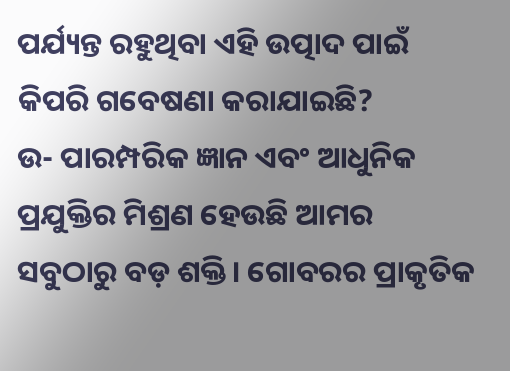ପର୍ଯ୍ୟନ୍ତ ରହୁଥିବା ଏହି ଉତ୍ପାଦ ପାଇଁ କିପରି ଗବେଷଣା କରାଯାଇଛି?
ଉ- ପାରମ୍ପରିକ ଜ୍ଞାନ ଏବଂ ଆଧୁନିକ ପ୍ରଯୁକ୍ତିର ମିଶ୍ରଣ ହେଉଛି ଆମର ସବୁଠାରୁ ବଡ଼ ଶକ୍ତି। ଗୋବରର ପ୍ରାକୃତିକ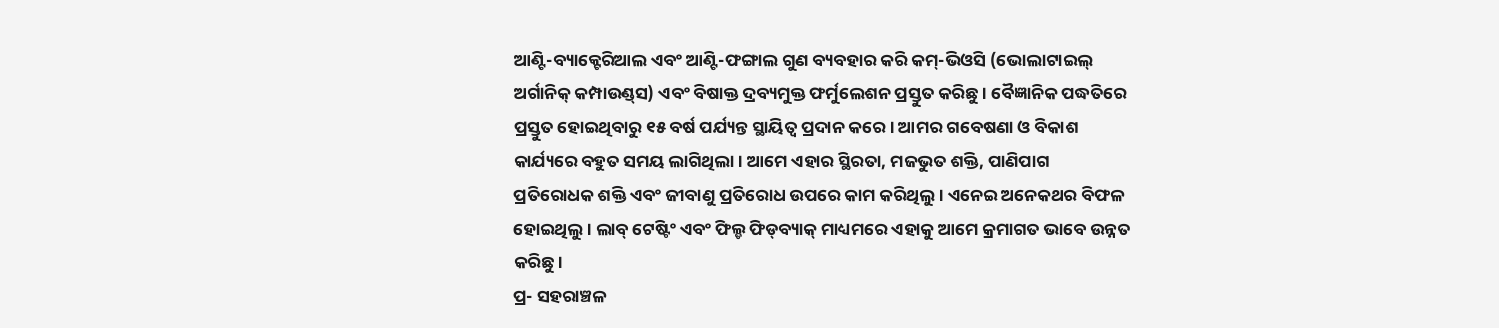ଆଣ୍ଟି-ବ୍ୟାକ୍ଟେରିଆଲ ଏବଂ ଆଣ୍ଟି-ଫଙ୍ଗାଲ ଗୁଣ ବ୍ୟବହାର କରି କମ୍‌-ଭିଓସି (ଭୋଲାଟାଇଲ୍‌ ଅର୍ଗାନିକ୍‌ କମ୍ପାଉଣ୍ଡ୍‌ସ) ଏବଂ ବିଷାକ୍ତ ଦ୍ରବ୍ୟମୁକ୍ତ ଫର୍ମୁଲେଶନ ପ୍ରସ୍ତୁତ କରିଛୁ। ବୈଜ୍ଞାନିକ ପଦ୍ଧତିରେ ପ୍ରସ୍ତୁତ ହୋଇଥିବାରୁ ୧୫ ବର୍ଷ ପର୍ଯ୍ୟନ୍ତ ସ୍ଥାୟିତ୍ୱ ପ୍ରଦାନ କରେ। ଆମର ଗବେଷଣା ଓ ବିକାଶ କାର୍ଯ୍ୟରେ ବହୁତ ସମୟ ଲାଗିଥିଲା। ଆମେ ଏହାର ସ୍ଥିରତା, ମଜଭୁତ ଶକ୍ତି, ପାଣିପାଗ ପ୍ରତିରୋଧକ ଶକ୍ତି ଏବଂ ଜୀବାଣୁ ପ୍ରତିରୋଧ ଉପରେ କାମ କରିଥିଲୁ। ଏନେଇ ଅନେକଥର ବିଫଳ ହୋଇଥିଲୁ। ଲାବ୍‌ ଟେଷ୍ଟିଂ ଏବଂ ଫିଲ୍ଡ ଫିଡ୍‌ବ୍ୟାକ୍‌ ମାଧ୍ୟମରେ ଏହାକୁ ଆମେ କ୍ରମାଗତ ଭାବେ ଉନ୍ନତ କରିଛୁ।
ପ୍ର- ସହରାଞ୍ଚଳ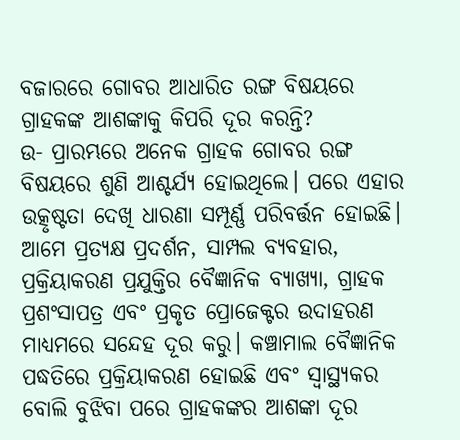ବଜାରରେ ଗୋବର ଆଧାରିତ ରଙ୍ଗ ବିଷୟରେ ଗ୍ରାହକଙ୍କ ଆଶଙ୍କାକୁ କିପରି ଦୂର କରନ୍ତି?
ଉ- ପ୍ରାରମ୍ଭରେ ଅନେକ ଗ୍ରାହକ ଗୋବର ରଙ୍ଗ ବିଷୟରେ ଶୁଣି ଆଶ୍ଚର୍ଯ୍ୟ ହୋଇଥିଲେ। ପରେ ଏହାର ଉତ୍କୃଷ୍ଟତା ଦେଖି ଧାରଣା ସମ୍ପୂର୍ଣ୍ଣ ପରିବର୍ତ୍ତନ ହୋଇଛି। ଆମେ ପ୍ରତ୍ୟକ୍ଷ ପ୍ରଦର୍ଶନ, ସାମ୍ପଲ ବ୍ୟବହାର, ପ୍ରକ୍ରିୟାକରଣ ପ୍ରଯୁକ୍ତିର ବୈଜ୍ଞାନିକ ବ୍ୟାଖ୍ୟା, ଗ୍ରାହକ ପ୍ରଶଂସାପତ୍ର ଏବଂ ପ୍ରକୃତ ପ୍ରୋଜେକ୍ଟର ଉଦାହରଣ ମାଧ୍ୟମରେ ସନ୍ଦେହ ଦୂର କରୁ। କଞ୍ଚାମାଲ ବୈଜ୍ଞାନିକ ପଦ୍ଧତିରେ ପ୍ରକ୍ରିୟାକରଣ ହୋଇଛି ଏବଂ ସ୍ବାସ୍ଥ୍ୟକର ବୋଲି ବୁଝିବା ପରେ ଗ୍ରାହକଙ୍କର ଆଶଙ୍କା ଦୂର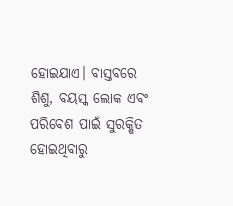ହୋଇଯାଏ। ବାସ୍ତବରେ ଶିଶୁ, ବୟସ୍କ ଲୋକ ଏବଂ ପରିବେଶ ପାଇଁ ସୁରକ୍ଷିତ ହୋଇଥିବାରୁ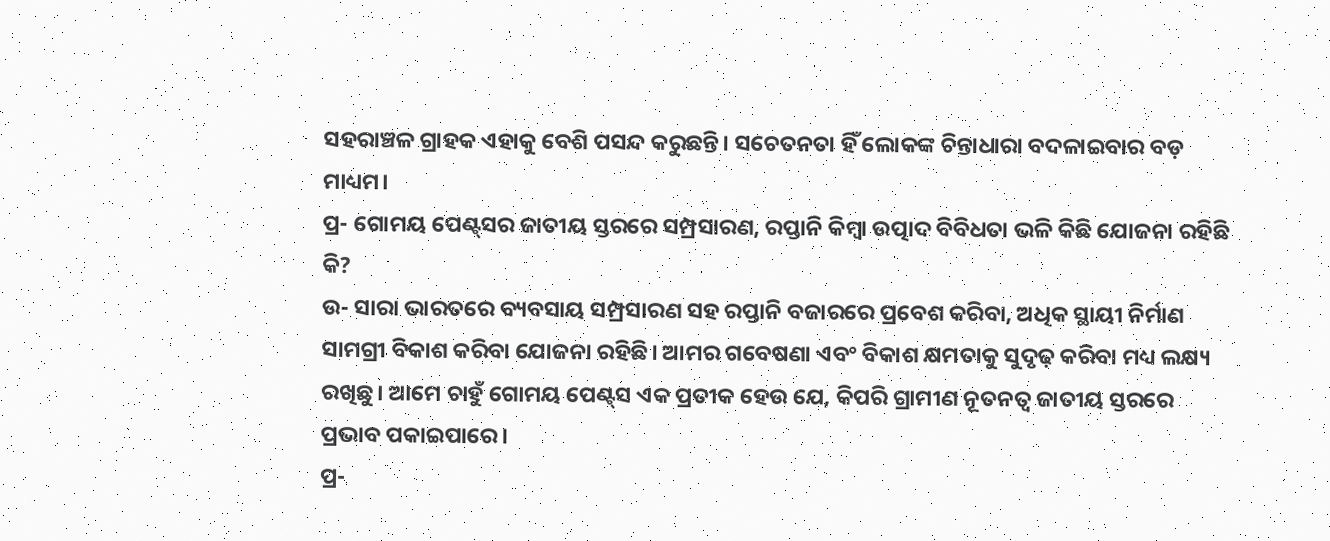ସହରାଞ୍ଚଳ ଗ୍ରାହକ ଏହାକୁ ବେଶି ପସନ୍ଦ କରୁଛନ୍ତି। ସଚେତନତା ହିଁ ଲୋକଙ୍କ ଚିନ୍ତାଧାରା ବଦଳାଇବାର ବଡ଼ ମାଧ୍ୟମ।
ପ୍ର- ଗୋମୟ ପେଣ୍ଟ୍‌ସର ଜାତୀୟ ସ୍ତରରେ ସମ୍ପ୍ରସାରଣ, ରପ୍ତାନି କିମ୍ବା ଉତ୍ପାଦ ବିବିଧତା ଭଳି କିଛି ଯୋଜନା ରହିଛି କି?
ଉ- ସାରା ଭାରତରେ ବ୍ୟବସାୟ ସମ୍ପ୍ରସାରଣ ସହ ରପ୍ତାନି ବଜାରରେ ପ୍ରବେଶ କରିବା, ଅଧିକ ସ୍ଥାୟୀ ନିର୍ମାଣ ସାମଗ୍ରୀ ବିକାଶ କରିବା ଯୋଜନା ରହିଛି। ଆମର ଗବେଷଣା ଏବଂ ବିକାଶ କ୍ଷମତାକୁ ସୁଦୃଢ଼ କରିବା ମଧ୍ୟ ଲକ୍ଷ୍ୟ ରଖିଛୁ। ଆମେ ଚାହୁଁ ଗୋମୟ ପେଣ୍ଟ୍‌ସ ଏକ ପ୍ରତୀକ ହେଉ ଯେ, କିପରି ଗ୍ରାମୀଣ ନୂତନତ୍ୱ ଜାତୀୟ ସ୍ତରରେ ପ୍ରଭାବ ପକାଇପାରେ।
ପ୍ର-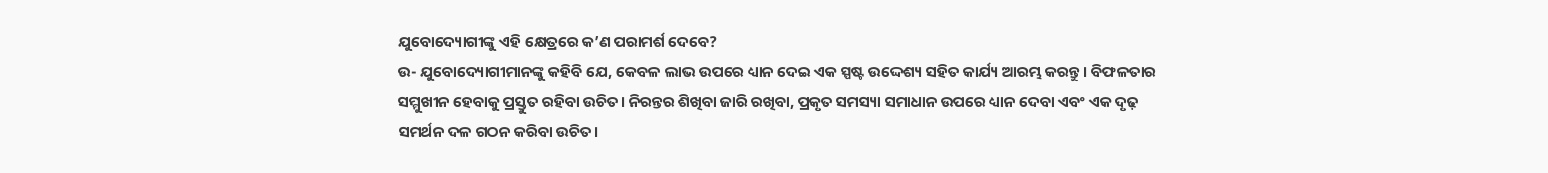ଯୁବୋଦ୍ୟୋଗୀଙ୍କୁ ଏହି କ୍ଷେତ୍ରରେ କ’ଣ ପରାମର୍ଶ ଦେବେ?
ଉ- ଯୁବୋଦ୍ୟୋଗୀମାନଙ୍କୁ କହିବି ଯେ, କେବଳ ଲାଭ ଉପରେ ଧ୍ୟାନ ଦେଇ ଏକ ସ୍ପଷ୍ଟ ଉଦ୍ଦେଶ୍ୟ ସହିତ କାର୍ଯ୍ୟ ଆରମ୍ଭ କରନ୍ତୁ। ବିଫଳତାର ସମ୍ମୁଖୀନ ହେବାକୁ ପ୍ରସ୍ତୁତ ରହିବା ଉଚିତ। ନିରନ୍ତର ଶିଖିବା ଜାରି ରଖିବା, ପ୍ରକୃତ ସମସ୍ୟା ସମାଧାନ ଉପରେ ଧ୍ୟାନ ଦେବା ଏବଂ ଏକ ଦୃଢ଼ ସମର୍ଥନ ଦଳ ଗଠନ କରିବା ଉଚିତ।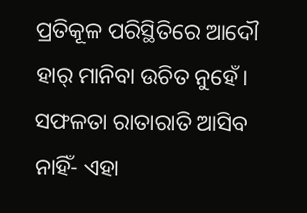ପ୍ରତିକୂଳ ପରିସ୍ଥିତିରେ ଆଦୌ ହାର୍‌ ମାନିବା ଉଚିତ ନୁହେଁ। ସଫଳତା ରାତାରାତି ଆସିବ ନାହିଁ- ଏହା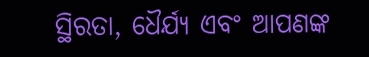ସ୍ଥିରତା, ଧୈର୍ଯ୍ୟ ଏବଂ ଆପଣଙ୍କ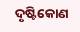ଦୃଷ୍ଟିକୋଣ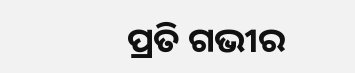ପ୍ରତି ଗଭୀର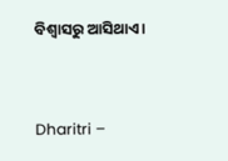ବିଶ୍ୱାସରୁ ଆସିଥାଏ।



Dharitri –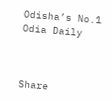Odisha’s No.1 Odia Daily



Share